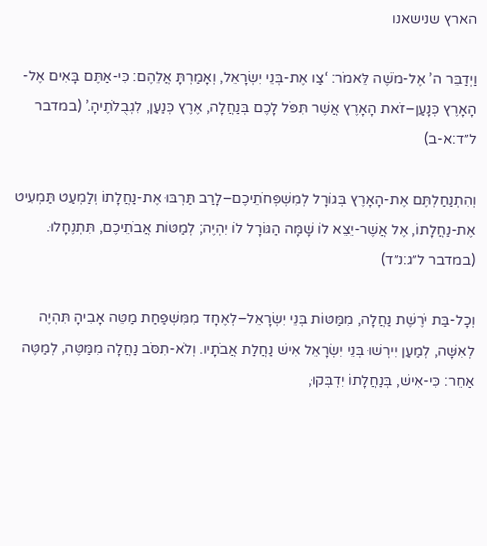הארץ שנישאנו

וַיְדַבֵּר ה’ אֶל-מֹשֶׁה לֵּאמֹר: ‘צַו אֶת-בְּנֵי יִשְׂרָאֵל, וְאָמַרְתָּ אֲלֵהֶם: כִּי-אַתֶּם בָּאִים אֶל-הָאָרֶץ כְּנָעַן–זֹאת הָאָרֶץ אֲשֶׁר תִּפֹּל לָכֶם בְּנַחֲלָה, אֶרֶץ כְּנַעַן, לִגְבֻלֹתֶיהָ.’ (במדבר ל״ד:א-ב)

וְהִתְנַחַלְתֶּם אֶת-הָאָרֶץ בְּגוֹרָל לְמִשְׁפְּחֹתֵיכֶם–לָרַב תַּרְבּוּ אֶת-נַחֲלָתוֹ וְלַמְעַט תַּמְעִיט אֶת-נַחֲלָתוֹ, אֶל אֲשֶׁר-יֵצֵא לוֹ שָׁמָּה הַגּוֹרָל לוֹ יִהְיֶה; לְמַטּוֹת אֲבֹתֵיכֶם, תִּתְנֶחָלוּ. (במדבר ל״ג:נ״ד)

וְכָל-בַּת יֹרֶשֶׁת נַחֲלָה, מִמַּטּוֹת בְּנֵי יִשְׂרָאֵל–לְאֶחָד מִמִּשְׁפַּחַת מַטֵּה אָבִיהָ תִּהְיֶה לְאִשָּׁה, לְמַעַן יִירְשׁוּ בְּנֵי יִשְׂרָאֵל אִישׁ נַחֲלַת אֲבֹתָיו. וְלֹא-תִסֹּב נַחֲלָה מִמַּטֶּה, לְמַטֶּה אַחֵר: כִּי-אִישׁ, בְּנַחֲלָתוֹ יִדְבְּקוּ,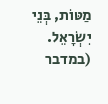מַטּוֹת, בְּנֵי יִשְׂרָאֵל. (במדבר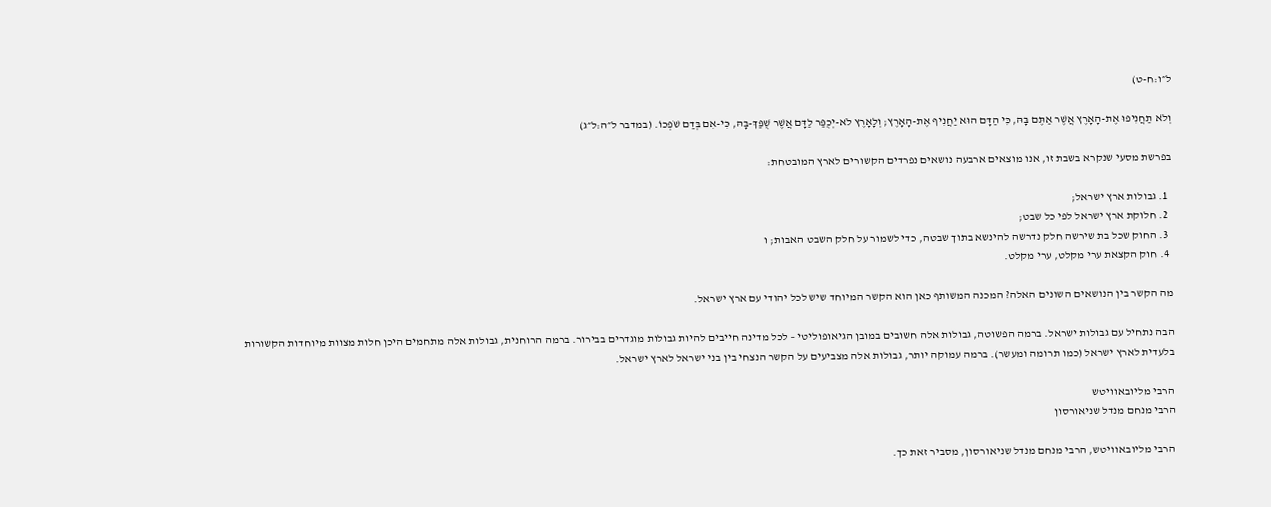ל״ו:ח-ט)

וְלֹא תַחֲנִיפוּ אֶת-הָאָרֶץ אֲשֶׁר אַתֶּם בָּהּ, כִּי הַדָּם הוּא יַחֲנִיף אֶת-הָאָרֶץ; וְלָאָרֶץ לֹא-יְכֻפַּר לַדָּם אֲשֶׁר שֻׁפַּךְ-בָּהּ, כִּי-אִם בְּדַם שֹׁפְכוֹ. (במדבר ל״ה:ל״ג)

בפרשת מסעי שנקרא בשבת זו, אנו מוצאים ארבעה נושאים נפרדים הקשורים לארץ המובטחת:

  1. גבולות ארץ ישראל;
  2. חלוקת ארץ ישראל לפי כל שבט;
  3. החוק שכל בת שירשה חלק נדרשה להינשא בתוך שבטה, כדי לשמור על חלק השבט האבות; ו
  4. חוק הקצאת ערי מקלט, ערי מקלט.

מה הקשר בין הנושאים השונים האלה? המכנה המשותף כאן הוא הקשר המיוחד שיש לכל יהודי עם ארץ ישראל.

הבה נתחיל עם גבולות ישראל. ברמה הפשוטה, גבולות אלה חשובים במובן הגיאופוליטי – לכל מדינה חייבים להיות גבולות מוגדרים בבירור. ברמה הרוחנית, גבולות אלה מתחמים היכן חלות מצוות מיוחדות הקשורות בלעדית לארץ ישראל (כמו תרומה ומעשר). ברמה עמוקה יותר, גבולות אלה מצביעים על הקשר הנצחי בין בני ישראל לארץ ישראל.

הרבי מליובאוויטש
הרבי מנחם מנדל שניאורסון

הרבי מליובאוויטש, הרבי מנחם מנדל שניאורסון, מסביר זאת כך.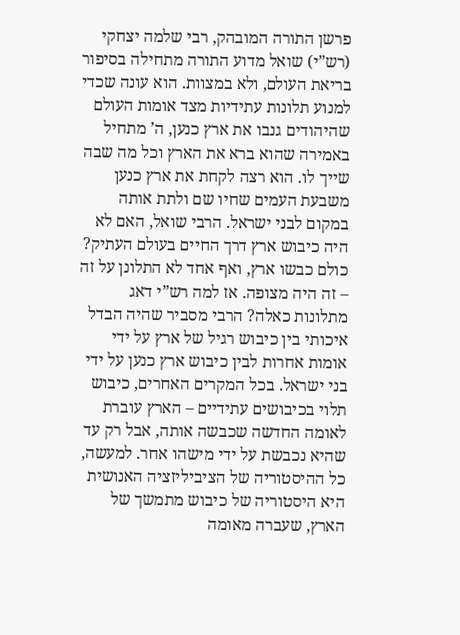פרשן התורה המובהק, רבי שלמה יצחקי (רש”י) שואל מדוע התורה מתחילה בסיפור בריאת העולם, ולא במצוות. הוא עונה שכדי למנוע תלונות עתידיות מצד אומות העולם שהיהודים גנבו את ארץ כנען, ה’ מתחיל באמירה שהוא ברא את הארץ וכל מה שבה שייך לו. הוא רצה לקחת את ארץ כנען משבעת העמים שחיו שם ולתת אותה במקום לבני ישראל. הרבי שואל, האם לא היה כיבוש ארץ דרך החיים בעולם העתיק? כולם כבשו ארץ, ואף אחד לא התלונן על זה – זה היה מצופה. אז למה רש”י דאג מתלונות כאלה? הרבי מסביר שהיה הבדל איכותי בין כיבוש רגיל של ארץ על ידי אומות אחרות לבין כיבוש ארץ כנען על ידי בני ישראל. בכל המקרים האחרים, כיבוש תלוי בכיבושים עתידיים – הארץ עוברת לאומה החדשה שכבשה אותה, אבל רק עד שהיא נכבשת על ידי מישהו אחר. למעשה, כל ההיסטוריה של הציביליזציה האנושית היא היסטוריה של כיבוש מתמשך של הארץ, שעברה מאומה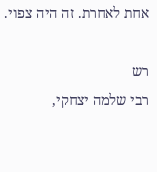אחת לאחרת. זה היה צפוי.

רש
רבי שלמה יצחקי,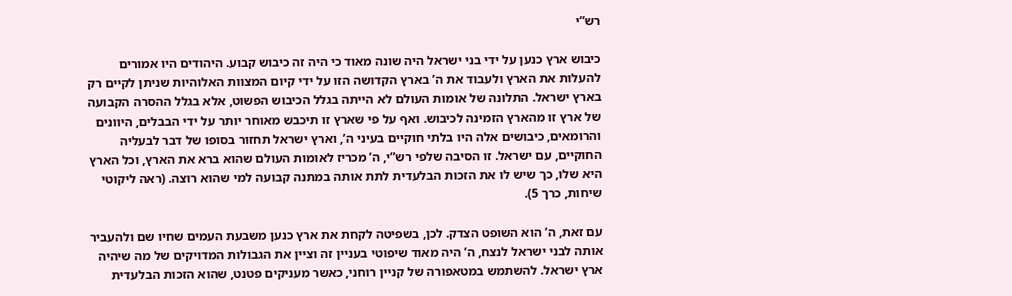רש”י

כיבוש ארץ כנען על ידי בני ישראל היה שונה מאוד כי היה זה כיבוש קבוע. היהודים היו אמורים להעלות את הארץ ולעבוד את ה’ בארץ הקדושה הזו על ידי קיום המצוות האלוהיות שניתן לקיים רק בארץ ישראל. התלונה של אומות העולם לא הייתה בגלל הכיבוש הפשוט, אלא בגלל ההסרה הקבועה של ארץ זו מהארץ הזמינה לכיבוש. ואף על פי שארץ זו תיכבש מאוחר יותר על ידי הבבלים, היוונים והרומאים, כיבושים אלה היו בלתי חוקיים בעיני ה’, וארץ ישראל תחזור בסופו של דבר לבעליה החוקיים, עם ישראל. זו הסיבה שלפי רש”י, ה’ מכריז לאומות העולם שהוא ברא את הארץ, וכל הארץ היא שלו, כך שיש לו את הזכות הבלעדית לתת אותה במתנה קבועה למי שהוא רוצה. (ראה ליקוטי שיחות, כרך 5).

עם זאת, ה’ הוא השופט הצדק. לכן, בשפיטה לקחת את ארץ כנען משבעת העמים שחיו שם ולהעביר אותה לבני ישראל לנצח, ה’ היה מאוד שיפוטי בעניין זה וציין את הגבולות המדויקים של מה שיהיה ארץ ישראל. להשתמש במטאפורה של קניין רוחני, כאשר מעניקים פטנט, שהוא הזכות הבלעדית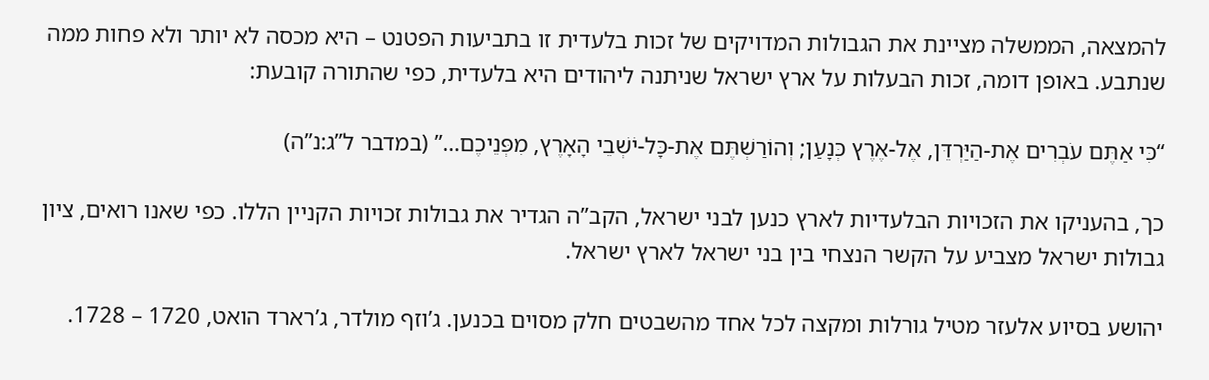להמצאה, הממשלה מציינת את הגבולות המדויקים של זכות בלעדית זו בתביעות הפטנט – היא מכסה לא יותר ולא פחות ממה שנתבע. באופן דומה, זכות הבעלות על ארץ ישראל שניתנה ליהודים היא בלעדית, כפי שהתורה קובעת:

“כִּי אַתֶּם עֹבְרִים אֶת-הַיַּרְדֵּן, אֶל-אֶרֶץ כְּנָעַן; וְהוֹרַשְׁתֶּם אֶת-כָּל-יֹשְׁבֵי הָאָרֶץ, מִפְּנֵיכֶם…” (במדבר ל”ג:נ”ה)

כך, בהעניקו את הזכויות הבלעדיות לארץ כנען לבני ישראל, הקב”ה הגדיר את גבולות זכויות הקניין הללו. כפי שאנו רואים, ציון גבולות ישראל מצביע על הקשר הנצחי בין בני ישראל לארץ ישראל.

יהושע בסיוע אלעזר מטיל גורלות ומקצה לכל אחד מהשבטים חלק מסוים בכנען. ג’וזף מולדר, ג’רארד הואט, 1720 – 1728.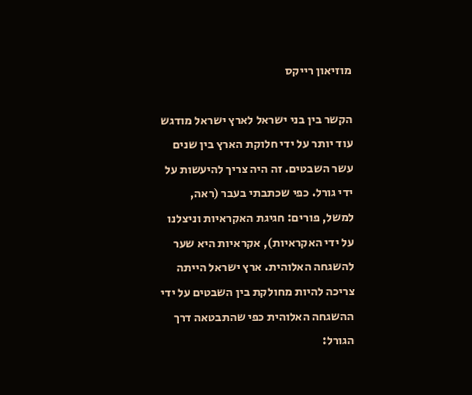מוזיאון רייקס

הקשר בין בני ישראל לארץ ישראל מודגש עוד יותר על ידי חלוקת הארץ בין שנים עשר השבטים. זה היה צריך להיעשות על ידי גורל. כפי שכתבתי בעבר (ראה, למשל, פורים: חגיגת האקראיות וניצלנו על ידי האקראיות), אקראיות היא שער להשגחה האלוהית. ארץ ישראל הייתה צריכה להיות מחולקת בין השבטים על ידי ההשגחה האלוהית כפי שהתבטאה דרך הגורל: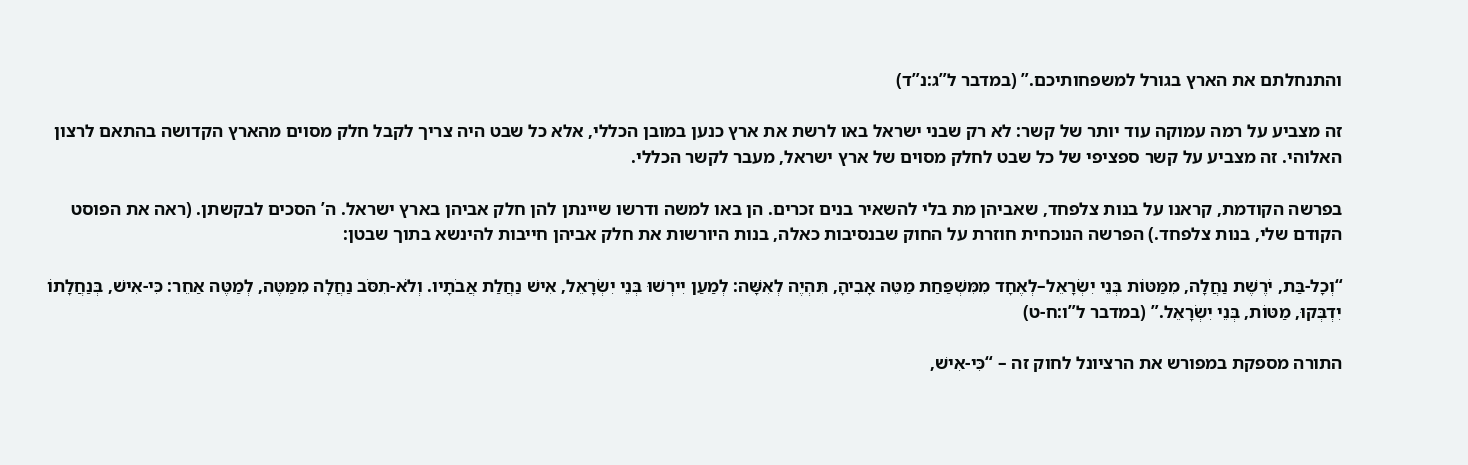והתנחלתם את הארץ בגורל למשפחותיכם.” (במדבר ל”ג:נ”ד)

זה מצביע על רמה עמוקה עוד יותר של קשר: לא רק שבני ישראל באו לרשת את ארץ כנען במובן הכללי, אלא כל שבט היה צריך לקבל חלק מסוים מהארץ הקדושה בהתאם לרצון האלוהי. זה מצביע על קשר ספציפי של כל שבט לחלק מסוים של ארץ ישראל, מעבר לקשר הכללי.

בפרשה הקודמת, קראנו על בנות צלפחד, שאביהן מת בלי להשאיר בנים זכרים. הן באו למשה ודרשו שיינתן להן חלק אביהן בארץ ישראל. ה’ הסכים לבקשתן. (ראה את הפוסט הקודם שלי, בנות צלפחד.) הפרשה הנוכחית חוזרת על החוק שבנסיבות כאלה, בנות היורשות את חלק אביהן חייבות להינשא בתוך שבטן:

“וְכָל-בַּת, יֹרֶשֶׁת נַחֲלָה, מִמַּטּוֹת בְּנֵי יִשְׂרָאֵל–לְאֶחָד מִמִּשְׁפַּחַת מַטֵּה אָבִיהָ, תִּהְיֶה לְאִשָּׁה: לְמַעַן יִירְשׁוּ בְּנֵי יִשְׂרָאֵל, אִישׁ נַחֲלַת אֲבֹתָיו. וְלֹא-תִסֹּב נַחֲלָה מִמַּטֶּה, לְמַטֶּה אַחֵר: כִּי-אִישׁ, בְּנַחֲלָתוֹ יִדְבְּקוּ, מַטּוֹת, בְּנֵי יִשְׂרָאֵל.” (במדבר ל”ו:ח-ט)

התורה מספקת במפורש את הרציונל לחוק זה – “כִּי-אִישׁ,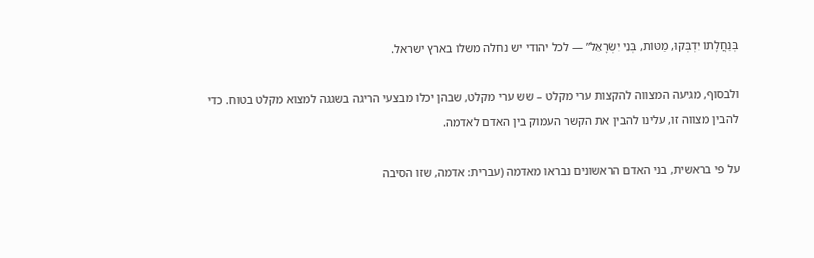בְּנַחֲלָתוֹ יִדְבְּקוּ, מַטּוֹת, בְּנֵי יִשְׂרָאֵל” — לכל יהודי יש נחלה משלו בארץ ישראל.

ולבסוף, מגיעה המצווה להקצות ערי מקלט – שש ערי מקלט, שבהן יכלו מבצעי הריגה בשגגה למצוא מקלט בטוח. כדי להבין מצווה זו, עלינו להבין את הקשר העמוק בין האדם לאדמה.

על פי בראשית, בני האדם הראשונים נבראו מאדמה (עברית: אדמה, שזו הסיבה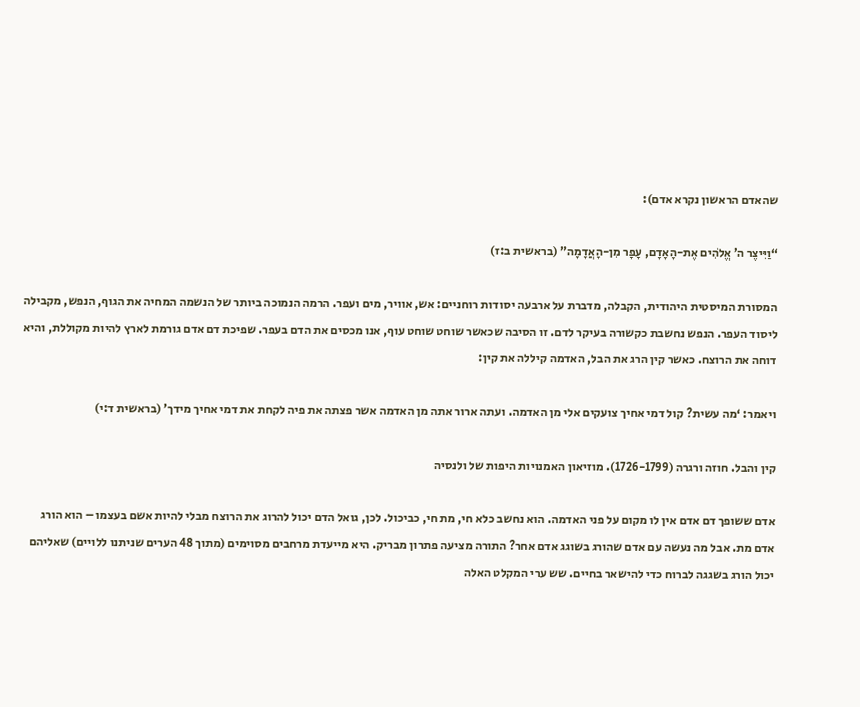שהאדם הראשון נקרא אדם):

“וַיִּיצֶר ה’ אֱלֹהִים אֶת-הָאָדָם, עָפָר מִן-הָאֲדָמָה” (בראשית ב:ז)

המסורת המיסטית היהודית, הקבלה, מדברת על ארבעה יסודות רוחניים: אש, אוויר, מים ועפר. הרמה הנמוכה ביותר של הנשמה המחיה את הגוף, הנפש, מקבילה ליסוד העפר. הנפש נחשבת כקשורה בעיקר לדם. זו הסיבה שכאשר שוחט שוחט עוף, אנו מכסים את הדם בעפר. שפיכת דם אדם גורמת לארץ להיות מקוללת, והיא דוחה את הרוצח. כאשר קין הרג את הבל, האדמה קיללה את קין:

ויאמר: ‘מה עשית? קול דמי אחיך צועקים אלי מן האדמה. ועתה ארור אתה מן האדמה אשר פצתה את פיה לקחת את דמי אחיך מידך’ (בראשית ד:י)

קין והבל. חוזה ורגרה (1726-1799). מוזיאון האמנויות היפות של ולנסיה

אדם ששופך דם אדם אין לו מקום על פני האדמה. הוא נחשב כלא חי, מת חי, כביכול. לכן, גואל הדם יכול להרוג את הרוצח מבלי להיות אשם בעצמו – הוא הורג אדם מת. אבל מה נעשה עם אדם שהורג בשוגג אדם אחר? התורה מציעה פתרון מבריק. היא מייעדת מרחבים מסוימים (מתוך 48 הערים שניתנו ללויים) שאליהם יכול הורג בשגגה לברוח כדי להישאר בחיים. שש ערי המקלט האלה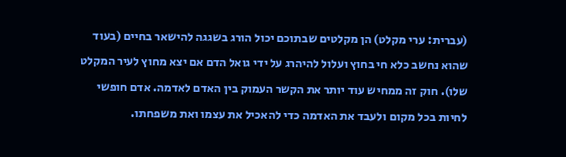(עברית: ערי מקלט) הן מקלטים שבתוכם יכול הורג בשגגה להישאר בחיים (בעוד שהוא נחשב כלא חי בחוץ ועלול להיהרג על ידי גואל הדם אם יצא מחוץ לעיר המקלט שלו). חוק זה ממחיש עוד יותר את הקשר העמוק בין האדם לאדמה. אדם חופשי לחיות בכל מקום ולעבד את האדמה כדי להאכיל את עצמו ואת משפחתו.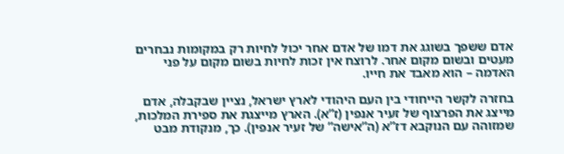אדם ששפך בשוגג את דמו של אדם אחר יכול לחיות רק במקומות נבחרים מעטים ובשום מקום אחר. לרוצח אין זכות לחיות בשום מקום על פני האדמה – הוא מאבד את חייו.

בחזרה לקשר הייחודי בין העם היהודי לארץ ישראל, נציין שבקבלה, אדם מייצג את הפרצוף של זעיר אנפין (ז”א). הארץ מייצגת את ספירת המלכות, שמזוהה עם הנוקבא דז”א (ה”אישה” של זעיר אנפין). כך, מנקודת מבט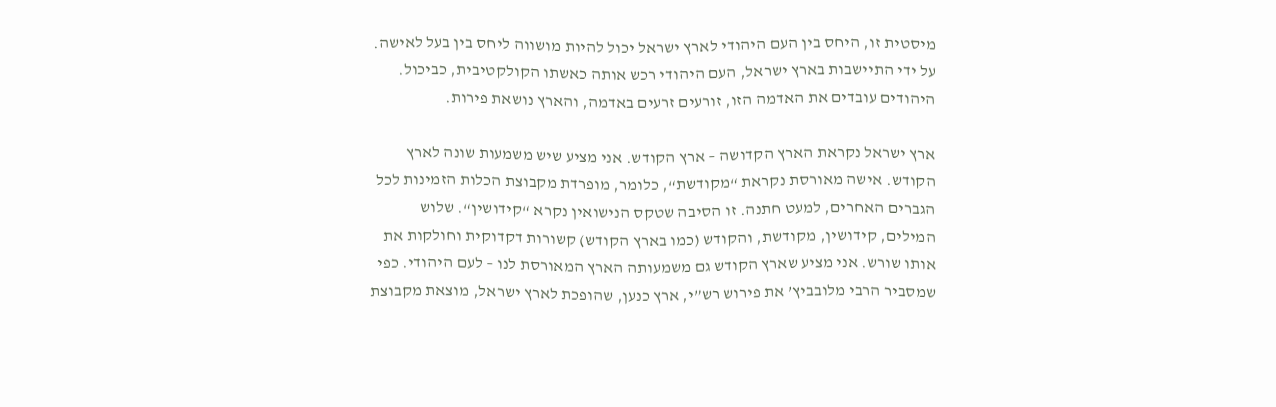מיסטית זו, היחס בין העם היהודי לארץ ישראל יכול להיות מושווה ליחס בין בעל לאישה. על ידי התיישבות בארץ ישראל, העם היהודי רכש אותה כאשתו הקולקטיבית, כביכול. היהודים עובדים את האדמה הזו, זורעים זרעים באדמה, והארץ נושאת פירות.

ארץ ישראל נקראת הארץ הקדושה – ארץ הקודש. אני מציע שיש משמעות שונה לארץ הקודש. אישה מאורסת נקראת “מקודשת“, כלומר, מופרדת מקבוצת הכלות הזמינות לכל הגברים האחרים, למעט חתנה. זו הסיבה שטקס הנישואין נקרא “קידושין“. שלוש המילים, קידושין, מקודשת, והקודש (כמו בארץ הקודש) קשורות דקדוקית וחולקות את אותו שורש. אני מציע שארץ הקודש גם משמעותה הארץ המאורסת לנו – לעם היהודי. כפי שמסביר הרבי מלובביץ’ את פירוש רש”י, ארץ כנען, שהופכת לארץ ישראל, מוצאת מקבוצת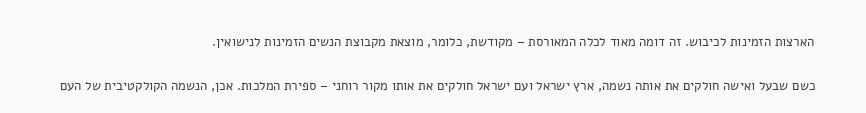הארצות הזמינות לכיבוש. זה דומה מאוד לכלה המאורסת – מקודשת, כלומר, מוצאת מקבוצת הנשים הזמינות לנישואין.

כשם שבעל ואישה חולקים את אותה נשמה, ארץ ישראל ועם ישראל חולקים את אותו מקור רוחני – ספירת המלכות. אכן, הנשמה הקולקטיבית של העם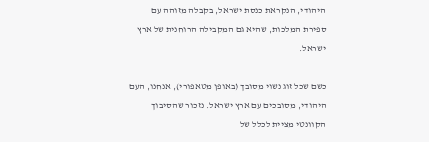היהודי, הנקראת כנסת ישראל, בקבלה מזוהה עם ספירת המלכות, שהיא גם המקבילה הרוחנית של ארץ ישראל.

כשם שכל זוג נשוי מסובך (באופן מטאפורי), אנחנו, העם היהודי, מסובכים עם ארץ ישראל. נזכור שהסיבוך הקוונטי מציית לכלל של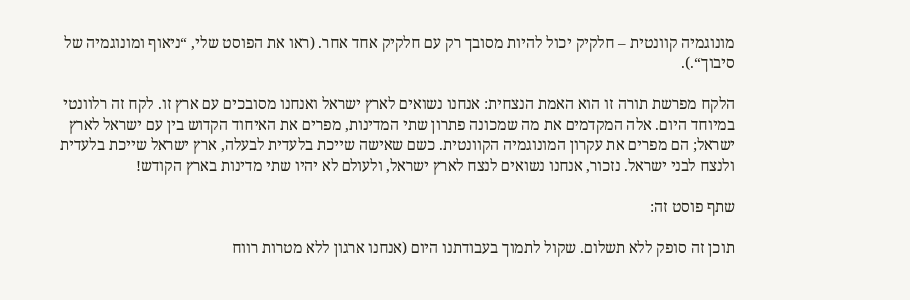מונוגמיה קוונטית – חלקיק יכול להיות מסובך רק עם חלקיק אחד אחר. (ראו את הפוסט שלי, “ניאוף ומונוגמיה של סיבוך“.).

הלקח מפרשת תורה זו הוא האמת הנצחית: אנחנו נשואים לארץ ישראל ואנחנו מסובכים עם ארץ זו. לקח זה רלוונטי במיוחד היום. אלה המקדמים את מה שמכונה פתרון שתי המדינות, מפרים את האיחוד הקדוש בין עם ישראל לארץ ישראל; הם מפרים את עקרון המונוגמיה הקוונטית. כשם שאישה שייכת בלעדית לבעלה, ארץ ישראל שייכת בלעדית ולנצח לבני ישראל. נזכור, אנחנו נשואים לנצח לארץ ישראל, ולעולם לא יהיו שתי מדינות בארץ הקודש!

שתף פוסט זה:

תוכן זה סופק ללא תשלום. שקול לתמוך בעבודתנו היום (אנחנו ארגון ללא מטרות רווח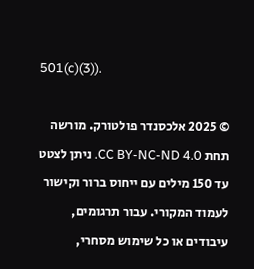501(c)(3)).

© 2025 אלכסנדר פולטורק. מורשה תחת CC BY-NC-ND 4.0. ניתן לצטט עד 150 מילים עם ייחוס ברור וקישור לעמוד המקורי. עבור תרגומים, עיבודים או כל שימוש מסחרי,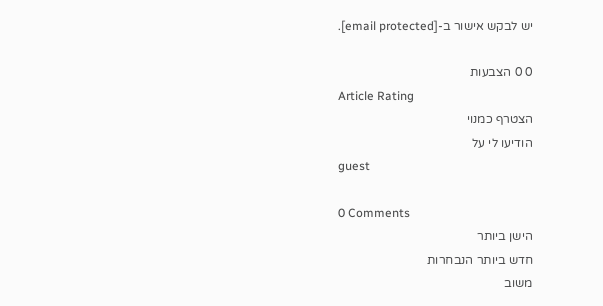יש לבקש אישור ב-[email protected].

0 0 הצבעות
Article Rating
הצטרף כמנוי
הודיעו לי על
guest

0 Comments
הישן ביותר
חדש ביותר הנבחרות
משוב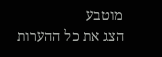מוטבע
הצג את כל ההערות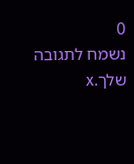0
נשמח לתגובה שלך.x